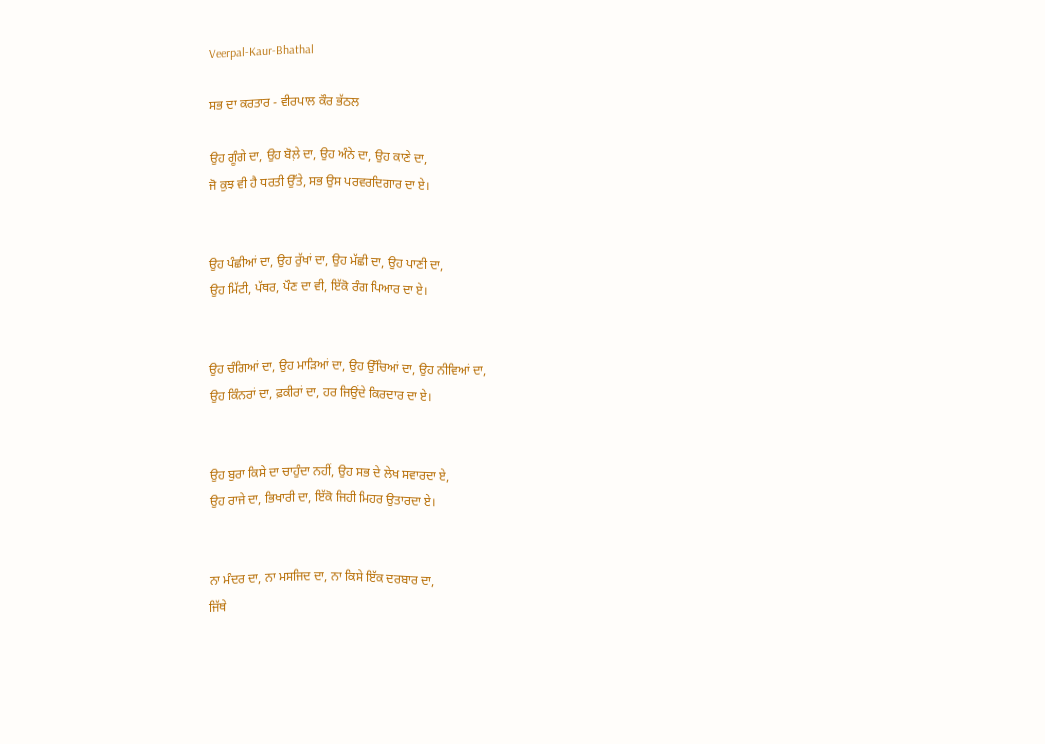Veerpal-Kaur-Bhathal

ਸਭ ਦਾ ਕਰਤਾਰ - ਵੀਰਪਾਲ ਕੌਰ ਭੱਠਲ

ਉਹ ਗੂੰਗੇ ਦਾ, ਉਹ ਬੋਲ਼ੇ ਦਾ, ਉਹ ਅੰਨੇ ਦਾ, ਉਹ ਕਾਣੇ ਦਾ,
ਜੋ ਕੁਝ ਵੀ ਹੈ ਧਰਤੀ ਉੱਤੇ, ਸਭ ਉਸ ਪਰਵਰਦਿਗਾਰ ਦਾ ਏ।


ਉਹ ਪੰਛੀਆਂ ਦਾ, ਉਹ ਰੁੱਖਾਂ ਦਾ, ਉਹ ਮੱਛੀ ਦਾ, ਉਹ ਪਾਣੀ ਦਾ,
ਉਹ ਮਿੱਟੀ, ਪੱਥਰ, ਪੌਣ ਦਾ ਵੀ, ਇੱਕੋ ਰੰਗ ਪਿਆਰ ਦਾ ਏ।


ਉਹ ਚੰਗਿਆਂ ਦਾ, ਉਹ ਮਾੜਿਆਂ ਦਾ, ਉਹ ਉੱਚਿਆਂ ਦਾ, ਉਹ ਨੀਵਿਆਂ ਦਾ,
ਉਹ ਕਿੰਨਰਾਂ ਦਾ, ਫ਼ਕੀਰਾਂ ਦਾ, ਹਰ ਜਿਉਂਦੇ ਕਿਰਦਾਰ ਦਾ ਏ।


ਉਹ ਬੁਰਾ ਕਿਸੇ ਦਾ ਚਾਹੁੰਦਾ ਨਹੀਂ, ਉਹ ਸਭ ਦੇ ਲੇਖ ਸਵਾਰਦਾ ਏ,
ਉਹ ਰਾਜੇ ਦਾ, ਭਿਖਾਰੀ ਦਾ, ਇੱਕੋ ਜਿਹੀ ਮਿਹਰ ਉਤਾਰਦਾ ਏ।


ਨਾ ਮੰਦਰ ਦਾ, ਨਾ ਮਸਜਿਦ ਦਾ, ਨਾ ਕਿਸੇ ਇੱਕ ਦਰਬਾਰ ਦਾ,
ਜਿੱਥੇ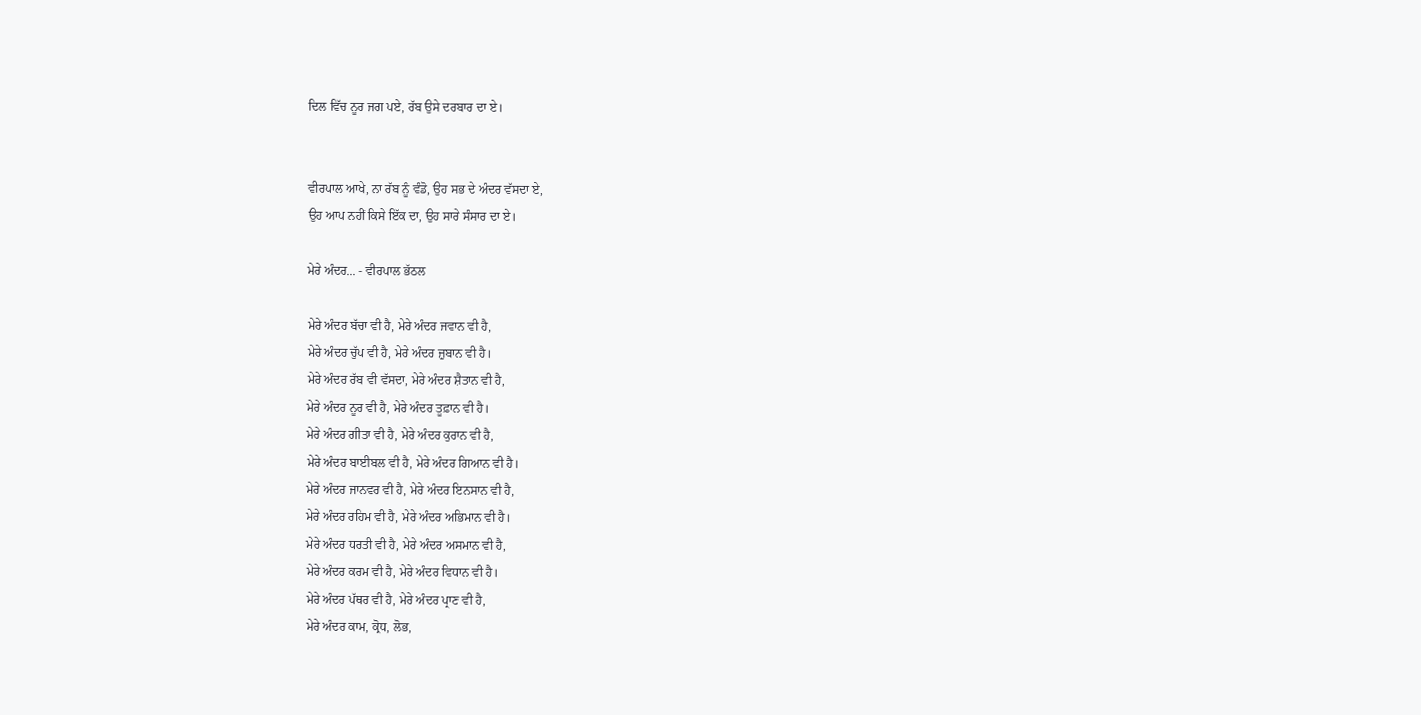ਦਿਲ ਵਿੱਚ ਨੂਰ ਜਗ ਪਏ, ਰੱਬ ਉਸੇ ਦਰਬਾਰ ਦਾ ਏ।


ਵੀਰਪਾਲ ਆਖੇ, ਨਾ ਰੱਬ ਨੂੰ ਵੰਡੋ, ਉਹ ਸਭ ਦੇ ਅੰਦਰ ਵੱਸਦਾ ਏ,
ਉਹ ਆਪ ਨਹੀਂ ਕਿਸੇ ਇੱਕ ਦਾ, ਉਹ ਸਾਰੇ ਸੰਸਾਰ ਦਾ ਏ।

ਮੇਰੇ ਅੰਦਰ... - ਵੀਰਪਾਲ ਭੱਠਲ

ਮੇਰੇ ਅੰਦਰ ਬੱਚਾ ਵੀ ਹੈ, ਮੇਰੇ ਅੰਦਰ ਜਵਾਨ ਵੀ ਹੈ,
ਮੇਰੇ ਅੰਦਰ ਚੁੱਪ ਵੀ ਹੈ, ਮੇਰੇ ਅੰਦਰ ਜ਼ੁਬਾਨ ਵੀ ਹੈ।
ਮੇਰੇ ਅੰਦਰ ਰੱਬ ਵੀ ਵੱਸਦਾ, ਮੇਰੇ ਅੰਦਰ ਸ਼ੈਤਾਨ ਵੀ ਹੈ,
ਮੇਰੇ ਅੰਦਰ ਨੂਰ ਵੀ ਹੈ, ਮੇਰੇ ਅੰਦਰ ਤੂਫ਼ਾਨ ਵੀ ਹੈ।
ਮੇਰੇ ਅੰਦਰ ਗੀਤਾ ਵੀ ਹੈ, ਮੇਰੇ ਅੰਦਰ ਕੁਰਾਨ ਵੀ ਹੈ,
ਮੇਰੇ ਅੰਦਰ ਬਾਈਬਲ ਵੀ ਹੈ, ਮੇਰੇ ਅੰਦਰ ਗਿਆਨ ਵੀ ਹੈ।
ਮੇਰੇ ਅੰਦਰ ਜਾਨਵਰ ਵੀ ਹੈ, ਮੇਰੇ ਅੰਦਰ ਇਨਸਾਨ ਵੀ ਹੈ,
ਮੇਰੇ ਅੰਦਰ ਰਹਿਮ ਵੀ ਹੈ, ਮੇਰੇ ਅੰਦਰ ਅਭਿਮਾਨ ਵੀ ਹੈ।
ਮੇਰੇ ਅੰਦਰ ਧਰਤੀ ਵੀ ਹੈ, ਮੇਰੇ ਅੰਦਰ ਅਸਮਾਨ ਵੀ ਹੈ,
ਮੇਰੇ ਅੰਦਰ ਕਰਮ ਵੀ ਹੈ, ਮੇਰੇ ਅੰਦਰ ਵਿਧਾਨ ਵੀ ਹੈ।
ਮੇਰੇ ਅੰਦਰ ਪੱਥਰ ਵੀ ਹੈ, ਮੇਰੇ ਅੰਦਰ ਪ੍ਰਾਣ ਵੀ ਹੈ,
ਮੇਰੇ ਅੰਦਰ ਕਾਮ, ਕ੍ਰੋਧ, ਲੋਭ,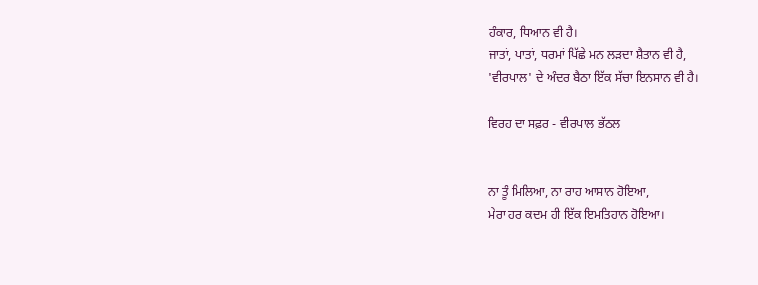ਹੰਕਾਰ, ਧਿਆਨ ਵੀ ਹੈ।
ਜਾਤਾਂ, ਪਾਤਾਂ, ਧਰਮਾਂ ਪਿੱਛੇ ਮਨ ਲੜਦਾ ਸ਼ੈਤਾਨ ਵੀ ਹੈ,
'ਵੀਰਪਾਲ' ਦੇ ਅੰਦਰ ਬੈਠਾ ਇੱਕ ਸੱਚਾ ਇਨਸਾਨ ਵੀ ਹੈ।

ਵਿਰਹ ਦਾ ਸਫ਼ਰ - ਵੀਰਪਾਲ ਭੱਠਲ


ਨਾ ਤੂੰ ਮਿਲਿਆ, ਨਾ ਰਾਹ ਆਸਾਨ ਹੋਇਆ,
ਮੇਰਾ ਹਰ ਕਦਮ ਹੀ ਇੱਕ ਇਮਤਿਹਾਨ ਹੋਇਆ।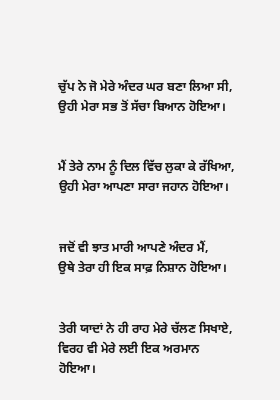ਚੁੱਪ ਨੇ ਜੋ ਮੇਰੇ ਅੰਦਰ ਘਰ ਬਣਾ ਲਿਆ ਸੀ,
ਉਹੀ ਮੇਰਾ ਸਭ ਤੋਂ ਸੱਚਾ ਬਿਆਨ ਹੋਇਆ।


ਮੈਂ ਤੇਰੇ ਨਾਮ ਨੂੰ ਦਿਲ ਵਿੱਚ ਲੁਕਾ ਕੇ ਰੱਖਿਆ,
ਉਹੀ ਮੇਰਾ ਆਪਣਾ ਸਾਰਾ ਜਹਾਨ ਹੋਇਆ।


ਜਦੋਂ ਵੀ ਝਾਤ ਮਾਰੀ ਆਪਣੇ ਅੰਦਰ ਮੈਂ,
ਉਥੇ ਤੇਰਾ ਹੀ ਇਕ ਸਾਫ਼ ਨਿਸ਼ਾਨ ਹੋਇਆ।


ਤੇਰੀ ਯਾਦਾਂ ਨੇ ਹੀ ਰਾਹ ਮੇਰੇ ਚੱਲਣ ਸਿਖਾਏ,
ਵਿਰਹ ਵੀ ਮੇਰੇ ਲਈ ਇਕ ਅਰਮਾਨ ਹੋਇਆ।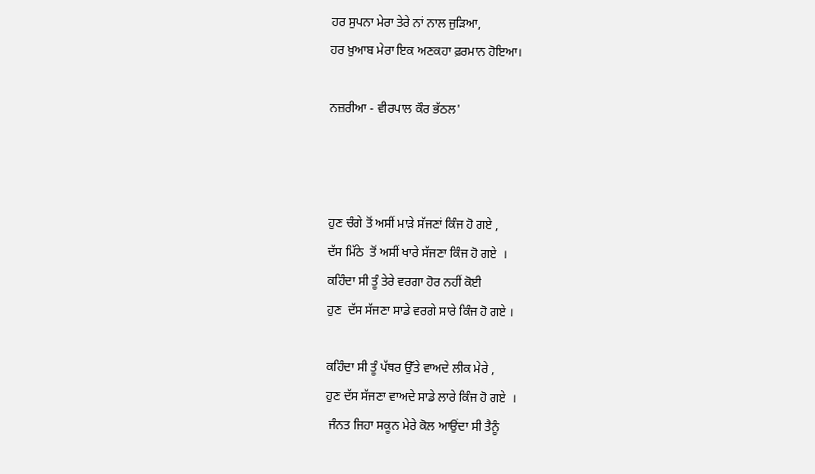ਹਰ ਸੁਪਨਾ ਮੇਰਾ ਤੇਰੇ ਨਾਂ ਨਾਲ ਜੁੜਿਆ,
ਹਰ ਖ਼ੁਆਬ ਮੇਰਾ ਇਕ ਅਣਕਹਾ ਫ਼ਰਮਾਨ ਹੋਇਆ।

ਨਜ਼ਰੀਆ - ਵੀਰਪਾਲ ਕੌਰ ਭੱਠਲ'



ਹੁਣ ਚੰਗੇ ਤੋਂ ਅਸੀਂ ਮਾੜੇ ਸੱਜਣਾਂ ਕਿੰਜ ਹੋ ਗਏ ,
ਦੱਸ ਮਿੱਠੇ  ਤੋਂ ਅਸੀਂ ਖਾਰੇ ਸੱਜਣਾ ਕਿੰਜ ਹੋ ਗਏ  ।
ਕਹਿੰਦਾ ਸੀ ਤੂੰ ਤੇਰੇ ਵਰਗਾ ਹੋਰ ਨਹੀਂ ਕੋਈ
ਹੁਣ  ਦੱਸ ਸੱਜਣਾ ਸਾਡੇ ਵਰਗੇ ਸਾਰੇ ਕਿੰਜ ਹੋ ਗਏ ।

ਕਹਿੰਦਾ ਸੀ ਤੂੰ ਪੱਥਰ ਉੱਤੇ ਵਾਅਦੇ ਲੀਕ ਮੇਰੇ ,
ਹੁਣ ਦੱਸ ਸੱਜਣਾ ਵਾਅਦੇ ਸਾਡੇ ਲਾਰੇ ਕਿੰਜ ਹੋ ਗਏ  ।
 ਜੰਨਤ ਜਿਹਾ ਸਕੂਨ ਮੇਰੇ ਕੋਲ ਆਉਂਦਾ ਸੀ ਤੈਨੂੰ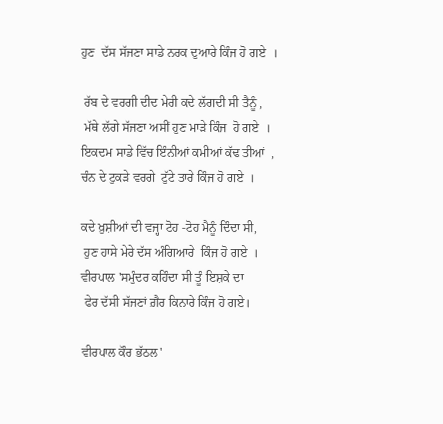ਹੁਣ  ਦੱਸ ਸੱਜਣਾ ਸਾਡੇ ਨਰਕ ਦੁਆਰੇ ਕਿੰਜ ਹੋ ਗਏ  ।

 ਰੱਬ ਦੇ ਵਰਗੀ ਦੀਦ ਮੇਰੀ ਕਦੇ ਲੱਗਦੀ ਸੀ ਤੈਨੂੰ ,
 ਮੱਥੇ ਲੱਗੇ ਸੱਜਣਾ ਅਸੀਂ ਹੁਣ ਮਾੜੇ ਕਿੰਜ  ਹੋ ਗਏ  ।
ਇਕਦਮ ਸਾਡੇ ਵਿੱਚ ਇੰਨੀਆਂ ਕਮੀਆਂ ਕੱਢ ਤੀਆਂ  ,
ਚੰਨ ਦੇ ਟੁਕੜੇ ਵਰਗੇ  ਟੁੱਟੇ ਤਾਰੇ ਕਿੰਜ ਹੋ ਗਏ  ।

ਕਦੇ ਖ਼ੁਸ਼ੀਆਂ ਦੀ ਵਜ੍ਹਾ ਟੋਹ -ਟੋਹ ਮੈਨੂੰ ਦਿੰਦਾ ਸੀ,
 ਹੁਣ ਹਾਸੇ ਮੇਰੇ ਦੱਸ ਅੰਗਿਆਰੇ  ਕਿੰਜ ਹੋ ਗਏ  ।
ਵੀਰਪਾਲ 'ਸਮੁੰਦਰ ਕਹਿੰਦਾ ਸੀ ਤੂੰ ਇਸ਼ਕੇ ਦਾ
 ਫੇਰ ਦੱਸੀ ਸੱਜਣਾਂ ਗ਼ੈਰ ਕਿਨਾਰੇ ਕਿੰਜ ਹੋ ਗਏ।

ਵੀਰਪਾਲ ਕੌਰ ਭੱਠਲ'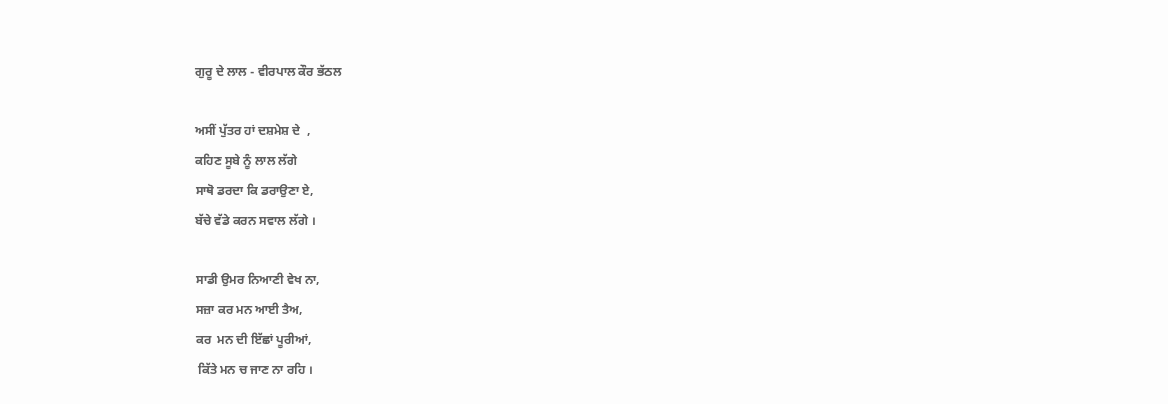ਗੁਰੂ ਦੇ ਲਾਲ - ਵੀਰਪਾਲ ਕੌਰ ਭੱਠਲ

ਅਸੀਂ ਪੁੱਤਰ ਹਾਂ ਦਸ਼ਮੇਸ਼ ਦੇ  ,
ਕਹਿਣ ਸੂਬੇ ਨੂੰ ਲਾਲ ਲੱਗੇ
ਸਾਥੋ ਡਰਦਾ ਕਿ ਡਰਾਉਣਾ ਏ,
ਬੱਚੇ ਵੱਡੇ ਕਰਨ ਸਵਾਲ ਲੱਗੇ ।

ਸਾਡੀ ਉਮਰ ਨਿਆਣੀ ਵੇਖ ਨਾ,
ਸਜ਼ਾ ਕਰ ਮਨ ਆਈ ਤੈਅ,
ਕਰ  ਮਨ ਦੀ ਇੱਛਾਂ ਪੂਰੀਆਂ,
 ਕਿੱਤੇ ਮਨ ਚ ਜਾਣ ਨਾ ਰਹਿ ।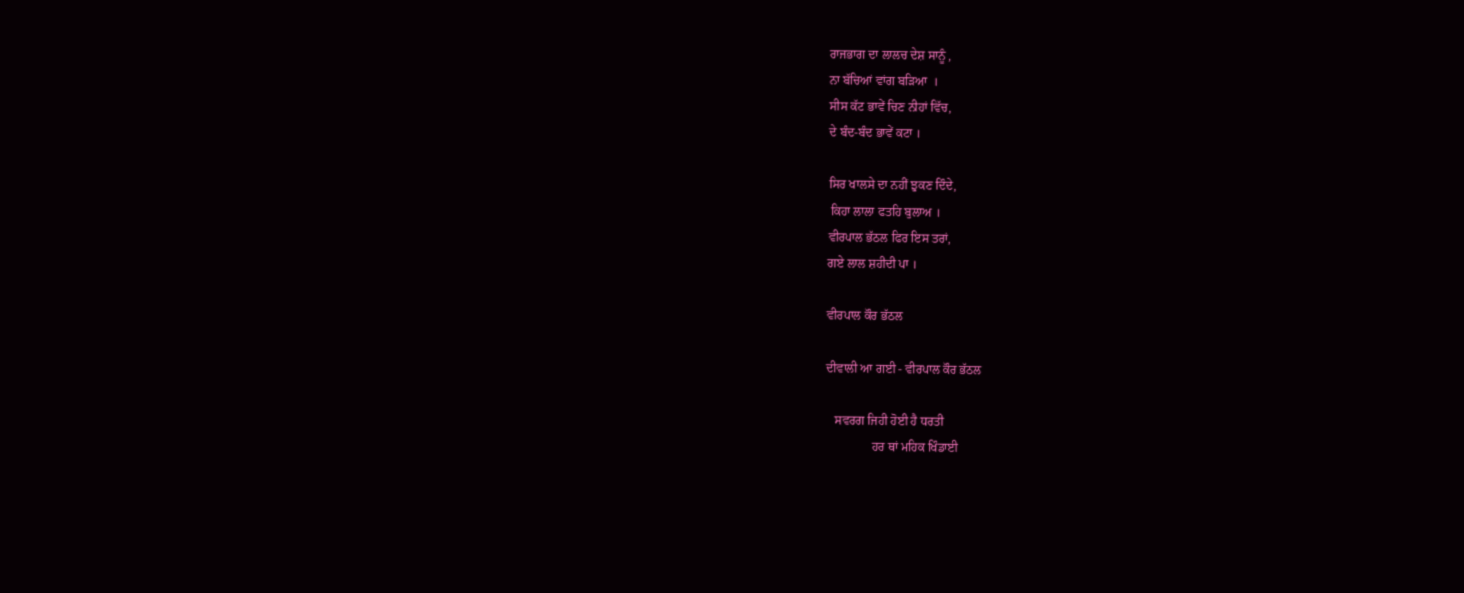ਰਾਜਭਾਗ ਦਾ ਲਾਲਚ ਦੇਸ਼ ਸਾਨੂੰ ,
ਨਾ ਬੱਚਿਆਂ ਵਾਂਗ ਬੜਿਆ  ।
ਸੀਸ ਕੱਟ ਭਾਵੇਂ ਚਿਣ ਨੀਹਾਂ ਵਿੱਚ,
ਦੇ ਬੰਦ-ਬੰਦ ਭਾਵੇਂ ਕਟਾ ।

ਸਿਰ ਖਾਲਸੇ ਦਾ ਨਹੀਂ ਝੁਕਣ ਦਿੰਦੇ,
 ਕਿਹਾ ਲਾਲਾ ਫਤਹਿ ਬੁਲਾਅ ।
ਵੀਰਪਾਲ ਭੱਠਲ ਫਿਰ ਇਸ ਤਰਾਂ,
ਗਏ ਲਾਲ ਸ਼ਹੀਦੀ ਪਾ ।

ਵੀਰਪਾਲ ਕੌਰ ਭੱਠਲ

ਦੀਵਾਲੀ ਆ ਗਈ - ਵੀਰਪਾਲ ਕੌਰ ਭੱਠਲ

   ਸਵਰਗ ਜਿਹੀ ਹੋਈ ਹੈ ਧਰਤੀ
               ਹਰ ਥਾਂ ਮਹਿਕ ਖਿੰਡਾਈ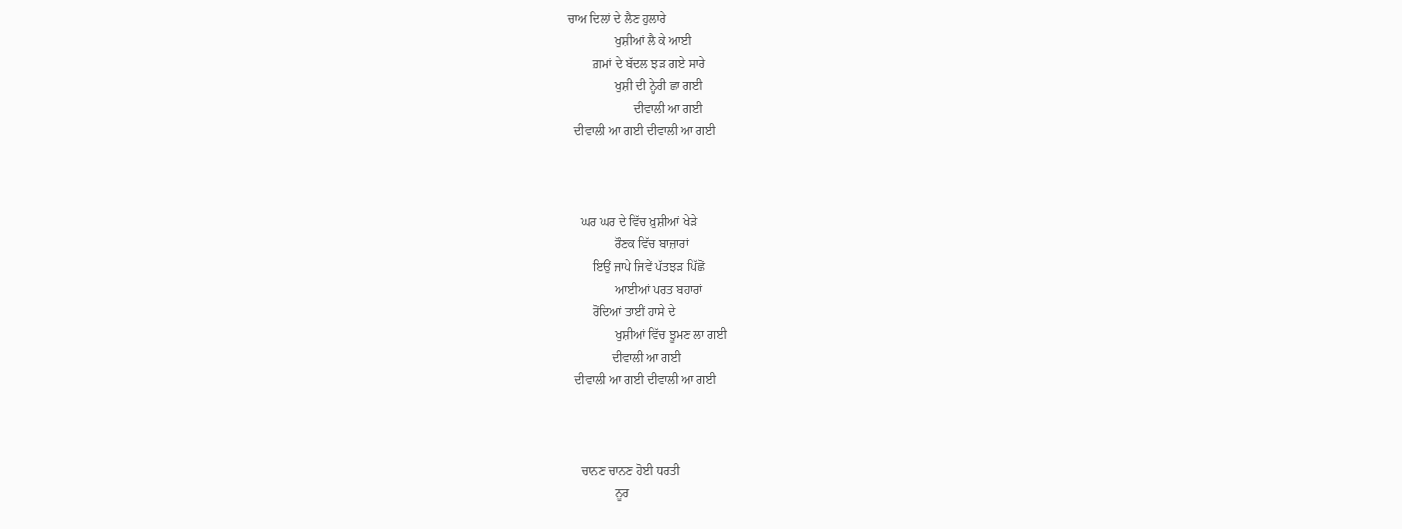ਚਾਅ ਦਿਲਾਂ ਦੇ ਲੈਣ ਹੁਲਾਰੇ
               ਖੁਸ਼ੀਆਂ ਲੈ ਕੇ ਆਈ
        ਗ਼ਮਾਂ ਦੇ ਬੱਦਲ ਝੜ ਗਏ ਸਾਰੇ
               ਖੁਸ਼ੀ ਦੀ ਨ੍ਹੇਰੀ ਛਾ ਗਈ
                     ਦੀਵਾਲੀ ਆ ਗਈ
  ਦੀਵਾਲੀ ਆ ਗਈ ਦੀਵਾਲੀ ਆ ਗਈ



    ਘਰ ਘਰ ਦੇ ਵਿੱਚ ਖ਼ੁਸ਼ੀਆਂ ਖੇੜੇ
               ਰੌਣਕ ਵਿੱਚ ਬਾਜ਼ਾਰਾਂ
        ਇਉਂ ਜਾਪੇ ਜਿਵੇਂ ਪੱਤਝੜ ਪਿੱਛੋਂ
               ਆਈਆਂ ਪਰਤ ਬਹਾਰਾਂ
        ਰੋਂਦਿਆਂ ਤਾਈਂ ਹਾਸੇ ਦੇ
               ਖੁਸ਼ੀਆਂ ਵਿੱਚ ਝੂਮਣ ਲਾ ਗਈ
              ਦੀਵਾਲੀ ਆ ਗਈ
  ਦੀਵਾਲੀ ਆ ਗਈ ਦੀਵਾਲੀ ਆ ਗਈ



    ਚਾਨਣ ਚਾਨਣ ਹੋਈ ਧਰਤੀ
               ਨੂਰ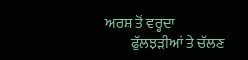ਅਰਸ਼ ਤੋਂ ਵਰ੍ਹਦਾ
         ਫੁੱਲਝੜੀਆਂ ਤੇ ਚੱਲਣ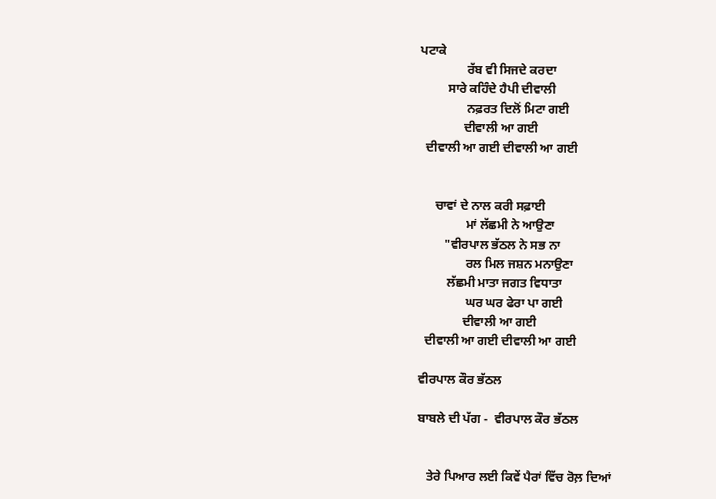ਪਟਾਕੇ
               ਰੱਬ ਵੀ ਸਿਜਦੇ ਕਰਦਾ
         ਸਾਰੇ ਕਹਿੰਦੇ ਹੈਪੀ ਦੀਵਾਲੀ
               ਨਫ਼ਰਤ ਦਿਲੋਂ ਮਿਟਾ ਗਈ
              ਦੀਵਾਲੀ ਆ ਗਈ
  ਦੀਵਾਲੀ ਆ ਗਈ ਦੀਵਾਲੀ ਆ ਗਈ


     ਚਾਵਾਂ ਦੇ ਨਾਲ ਕਰੀ ਸਫ਼ਾਈ
               ਮਾਂ ਲੱਛਮੀ ਨੇ ਆਉਣਾ
        "ਵੀਰਪਾਲ ਭੱਠਲ ਨੇ ਸਭ ਨਾ
               ਰਲ ਮਿਲ ਜਸ਼ਨ ਮਨਾਉਣਾ
         ਲੱਛਮੀ ਮਾਤਾ ਜਗਤ ਵਿਧਾਤਾ
               ਘਰ ਘਰ ਫੇਰਾ ਪਾ ਗਈ
              ਦੀਵਾਲੀ ਆ ਗਈ
  ਦੀਵਾਲੀ ਆ ਗਈ ਦੀਵਾਲੀ ਆ ਗਈ

ਵੀਰਪਾਲ ਕੌਰ ਭੱਠਲ

ਬਾਬਲੇ ਦੀ ਪੱਗ -  ਵੀਰਪਾਲ ਕੌਰ ਭੱਠਲ


   ਤੇਰੇ ਪਿਆਰ ਲਈ ਕਿਵੇਂ ਪੈਰਾਂ ਵਿੱਚ ਰੋਲ਼ ਦਿਆਂ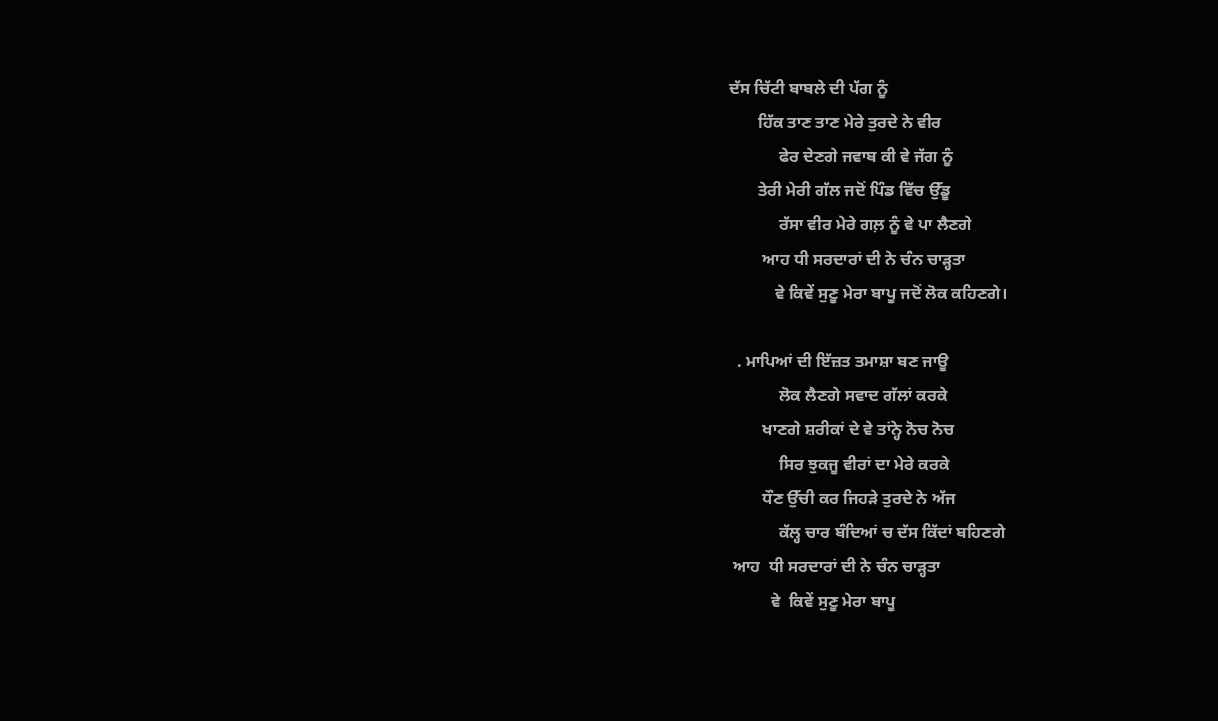ਦੱਸ ਚਿੱਟੀ ਬਾਬਲੇ ਦੀ ਪੱਗ ਨੂੰ
       ਹਿੱਕ ਤਾਣ ਤਾਣ ਮੇਰੇ ਤੁਰਦੇ ਨੇ ਵੀਰ
            ਫੇਰ ਦੇਣਗੇ ਜਵਾਬ ਕੀ ਵੇ ਜੱਗ ਨੂੰ
       ਤੇਰੀ ਮੇਰੀ ਗੱਲ ਜਦੋਂ ਪਿੰਡ ਵਿੱਚ ਉੱਡੂ
            ਰੱਸਾ ਵੀਰ ਮੇਰੇ ਗਲ਼ ਨੂੰ ਵੇ ਪਾ ਲੈਣਗੇ
        ਆਹ ਧੀ ਸਰਦਾਰਾਂ ਦੀ ਨੇ ਚੰਨ ਚਾੜ੍ਹਤਾ
           ਵੇ ਕਿਵੇਂ ਸੁਣੂ ਮੇਰਾ ਬਾਪੂ ਜਦੋਂ ਲੋਕ ਕਹਿਣਗੇ।

  . ਮਾਪਿਆਂ ਦੀ ਇੱਜ਼ਤ ਤਮਾਸ਼ਾ ਬਣ ਜਾਊ
            ਲੋਕ ਲੈਣਗੇ ਸਵਾਦ ਗੱਲਾਂ ਕਰਕੇ
        ਖਾਣਗੇ ਸ਼ਰੀਕਾਂ ਦੇ ਵੇ ਤਾਂਨ੍ਹੇ ਨੋਚ ਨੋਚ
            ਸਿਰ ਝੁਕਜੂ ਵੀਰਾਂ ਦਾ ਮੇਰੇ ਕਰਕੇ
        ਧੌਣ ਉੱਚੀ ਕਰ ਜਿਹੜੇ ਤੁਰਦੇ ਨੇ ਅੱਜ
            ਕੱਲ੍ਹ ਚਾਰ ਬੰਦਿਆਂ ਚ ਦੱਸ ਕਿੱਦਾਂ ਬਹਿਣਗੇ
 ਆਹ  ਧੀ ਸਰਦਾਰਾਂ ਦੀ ਨੇ ਚੰਨ ਚਾੜ੍ਹਤਾ
          ਵੇ  ਕਿਵੇਂ ਸੁਣੂ ਮੇਰਾ ਬਾਪੂ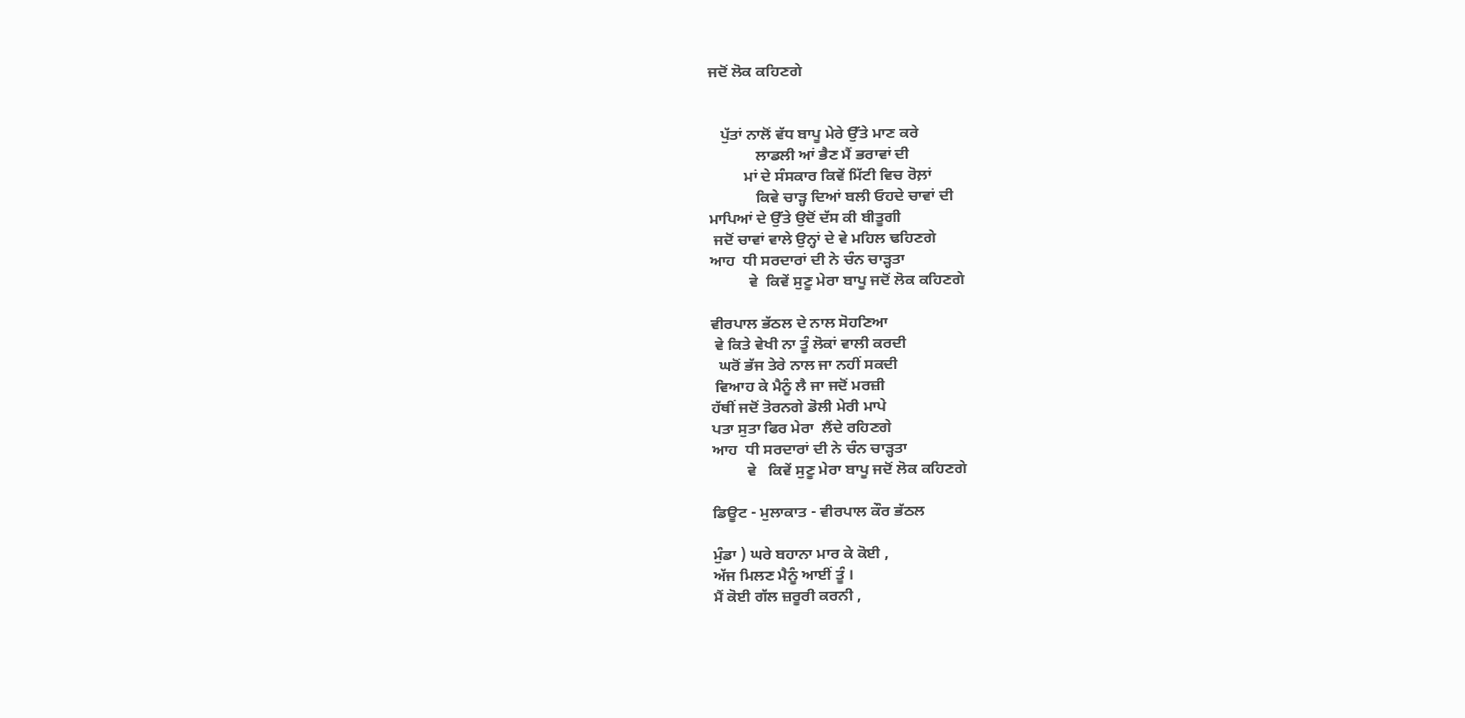ਜਦੋਂ ਲੋਕ ਕਹਿਣਗੇ


   ਪੁੱਤਾਂ ਨਾਲੋਂ ਵੱਧ ਬਾਪੂ ਮੇਰੇ ਉੱਤੇ ਮਾਣ ਕਰੇ
            ਲਾਡਲੀ ਆਂ ਭੈਣ ਮੈਂ ਭਰਾਵਾਂ ਦੀ
         ਮਾਂ ਦੇ ਸੰਸਕਾਰ ਕਿਵੇਂ ਮਿੱਟੀ ਵਿਚ ਰੋਲ਼ਾਂ
            ਕਿਵੇ ਚਾੜ੍ਹ ਦਿਆਂ ਬਲੀ ਓਹਦੇ ਚਾਵਾਂ ਦੀ
ਮਾਪਿਆਂ ਦੇ ਉੱਤੇ ਉਦੋਂ ਦੱਸ ਕੀ ਬੀਤੂਗੀ
 ਜਦੋਂ ਚਾਵਾਂ ਵਾਲੇ ਉਨ੍ਹਾਂ ਦੇ ਵੇ ਮਹਿਲ ਢਹਿਣਗੇ
ਆਹ  ਧੀ ਸਰਦਾਰਾਂ ਦੀ ਨੇ ਚੰਨ ਚਾੜ੍ਹਤਾ
          ਵੇ  ਕਿਵੇਂ ਸੁਣੂ ਮੇਰਾ ਬਾਪੂ ਜਦੋਂ ਲੋਕ ਕਹਿਣਗੇ

ਵੀਰਪਾਲ ਭੱਠਲ ਦੇ ਨਾਲ ਸੋਹਣਿਆ
 ਵੇ ਕਿਤੇ ਵੇਖੀ ਨਾ ਤੂੰ ਲੋਕਾਂ ਵਾਲੀ ਕਰਦੀ
  ਘਰੋਂ ਭੱਜ ਤੇਰੇ ਨਾਲ ਜਾ ਨਹੀਂ ਸਕਦੀ
 ਵਿਆਹ ਕੇ ਮੈਨੂੰ ਲੈ ਜਾ ਜਦੋਂ ਮਰਜ਼ੀ
ਹੱਥੀਂ ਜਦੋਂ ਤੋਰਨਗੇ ਡੋਲੀ ਮੇਰੀ ਮਾਪੇ
ਪਤਾ ਸੁਤਾ ਫਿਰ ਮੇਰਾ  ਲੈਂਦੇ ਰਹਿਣਗੇ
ਆਹ  ਧੀ ਸਰਦਾਰਾਂ ਦੀ ਨੇ ਚੰਨ ਚਾੜ੍ਹਤਾ
         ਵੇ   ਕਿਵੇਂ ਸੁਣੂ ਮੇਰਾ ਬਾਪੂ ਜਦੋਂ ਲੋਕ ਕਹਿਣਗੇ

ਡਿਊਟ - ਮੁਲਾਕਾਤ - ਵੀਰਪਾਲ ਕੌਰ ਭੱਠਲ

ਮੁੰਡਾ ) ਘਰੇ ਬਹਾਨਾ ਮਾਰ ਕੇ ਕੋਈ ,
ਅੱਜ ਮਿਲਣ ਮੈਨੂੰ ਆਈਂ ਤੂੰ ।
ਮੈਂ ਕੋਈ ਗੱਲ ਜ਼ਰੂਰੀ ਕਰਨੀ ,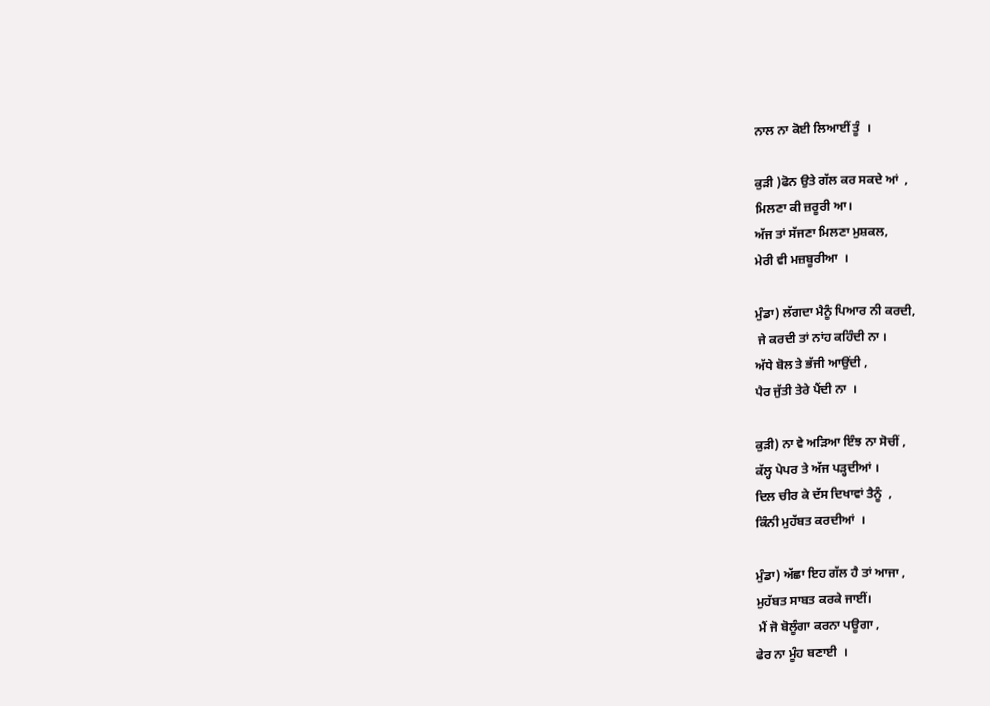ਨਾਲ ਨਾ ਕੋਈ ਲਿਆਈਂ ਤੂੰ  ।

ਕੁੜੀ )ਫੋਨ ਉਤੇ ਗੱਲ ਕਰ ਸਕਦੇ ਆਂ  ,
ਮਿਲਣਾ ਕੀ ਜ਼ਰੂਰੀ ਆ।
ਅੱਜ ਤਾਂ ਸੱਜਣਾ ਮਿਲਣਾ ਮੁਸ਼ਕਲ,
ਮੇਰੀ ਵੀ ਮਜ਼ਬੂਰੀਆ  ।

ਮੁੰਡਾ) ਲੱਗਦਾ ਮੈਨੂੰ ਪਿਆਰ ਨੀ ਕਰਦੀ,
 ਜੇ ਕਰਦੀ ਤਾਂ ਨਾਂਹ ਕਹਿੰਦੀ ਨਾ ।
ਅੱਧੇ ਬੋਲ ਤੇ ਭੱਜੀ ਆਉਂਦੀ ,
ਪੈਰ ਜੁੱਤੀ ਤੇਰੇ ਪੈਂਦੀ ਨਾ  ।

ਕੁੜੀ) ਨਾ ਵੇ ਅੜਿਆ ਇੰਝ ਨਾ ਸੋਚੀਂ ,
ਕੱਲ੍ਹ ਪੇਪਰ ਤੇ ਅੱਜ ਪੜ੍ਹਦੀਆਂ ।
ਦਿਲ ਚੀਰ ਕੇ ਦੱਸ ਦਿਖਾਵਾਂ ਤੈਨੂੰ  ,
ਕਿੰਨੀ ਮੁਹੱਬਤ ਕਰਦੀਆਂ  ।

ਮੁੰਡਾ) ਅੱਛਾ ਇਹ ਗੱਲ ਹੈ ਤਾਂ ਆਜਾ ,
ਮੁਹੱਬਤ ਸਾਬਤ ਕਰਕੇ ਜਾਈਂ।
 ਮੈਂ ਜੋ ਬੋਲੂੰਗਾ ਕਰਨਾ ਪਊਗਾ ,
ਫੇਰ ਨਾ ਮੂੰਹ ਬਣਾਈ  ।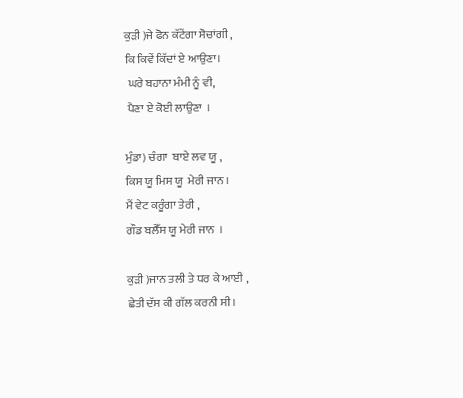ਕੁੜੀ )ਜੇ ਫੋਨ ਕੱਟੇਂਗਾ ਸੋਚਾਂਗੀ ,
ਕਿ ਕਿਵੇਂ ਕਿੱਦਾਂ ਏ ਆਉਣਾ।
 ਘਰੇ ਬਹਾਨਾ ਮੰਮੀ ਨੂੰ ਵੀ,
 ਪੈਣਾ ਏ ਕੋਈ ਲਾਉਣਾ  ।

ਮੁੰਡਾ) ਚੰਗਾ  ਬਾਏ ਲਵ ਯੂ ,
ਕਿਸ ਯੂ ਮਿਸ ਯੂ  ਮੇਰੀ ਜਾਨ ।
ਮੈਂ ਵੇਟ ਕਰੂੰਗਾ ਤੇਰੀ ,
ਗੌਡ ਬਲੈੱਸ ਯੂ ਮੇਰੀ ਜਾਨ  ।

ਕੁੜੀ )ਜਾਨ ਤਲੀ ਤੇ ਧਰ ਕੇ ਆਈ ,
ਛੇਤੀ ਦੱਸ ਕੀ ਗੱਲ ਕਰਨੀ ਸੀ।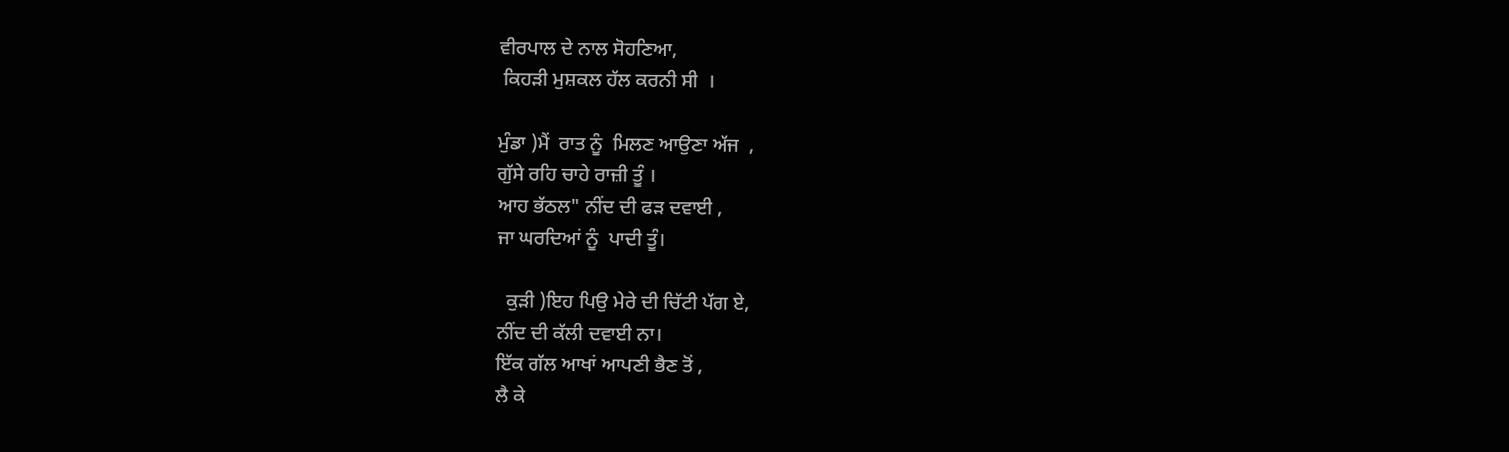ਵੀਰਪਾਲ ਦੇ ਨਾਲ ਸੋਹਣਿਆ,
 ਕਿਹੜੀ ਮੁਸ਼ਕਲ ਹੱਲ ਕਰਨੀ ਸੀ  ।

ਮੁੰਡਾ )ਮੈਂ  ਰਾਤ ਨੂੰ  ਮਿਲਣ ਆਉਣਾ ਅੱਜ  ,
ਗੁੱਸੇ ਰਹਿ ਚਾਹੇ ਰਾਜ਼ੀ ਤੂੰ ।
ਆਹ ਭੱਠਲ" ਨੀਂਦ ਦੀ ਫੜ ਦਵਾਈ ,
ਜਾ ਘਰਦਿਆਂ ਨੂੰ  ਪਾਦੀ ਤੂੰ।

  ਕੁੜੀ )ਇਹ ਪਿਉ ਮੇਰੇ ਦੀ ਚਿੱਟੀ ਪੱਗ ਏ,
ਨੀਂਦ ਦੀ ਕੱਲੀ ਦਵਾਈ ਨਾ।
ਇੱਕ ਗੱਲ ਆਖਾਂ ਆਪਣੀ ਭੈਣ ਤੋਂ ,
ਲੈ ਕੇ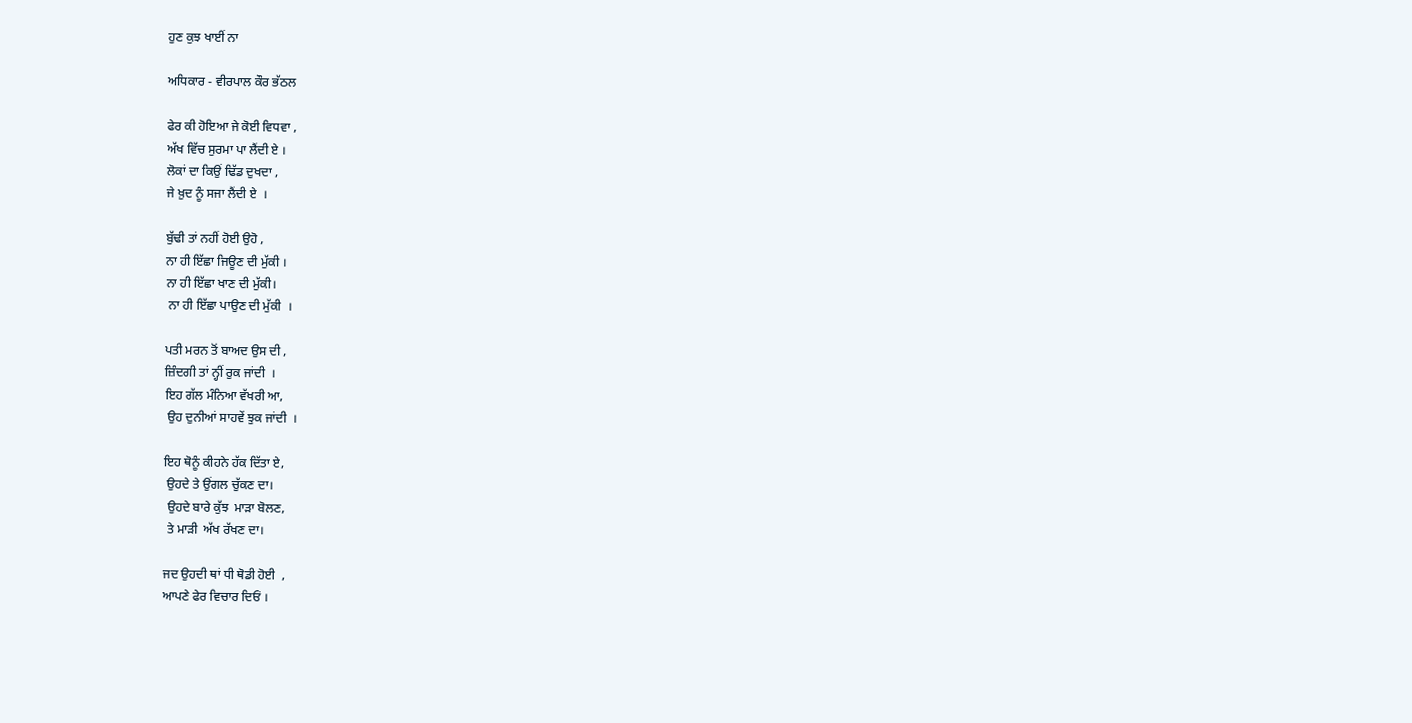ਹੁਣ ਕੁਝ ਖਾਈਂ ਨਾ

ਅਧਿਕਾਰ - ਵੀਰਪਾਲ ਕੌਰ ਭੱਠਲ

ਫੇਰ ਕੀ ਹੋਇਆ ਜੇ ਕੋਈ ਵਿਧਵਾ ,
ਅੱਖ ਵਿੱਚ ਸੁਰਮਾ ਪਾ ਲੈਂਦੀ ਏ ।
ਲੋਕਾਂ ਦਾ ਕਿਉਂ ਢਿੱਡ ਦੁਖਦਾ ,
ਜੇ ਖ਼ੁਦ ਨੂੰ ਸਜਾ ਲੈਂਦੀ ਏ  ।

ਬੁੱਢੀ ਤਾਂ ਨਹੀਂ ਹੋਈ ਉਹੋ ,
ਨਾ ਹੀ ਇੱਛਾ ਜਿਊਣ ਦੀ ਮੁੱਕੀ ।
ਨਾ ਹੀ ਇੱਛਾ ਖਾਣ ਦੀ ਮੁੱਕੀ।
 ਨਾ ਹੀ ਇੱਛਾ ਪਾਉਣ ਦੀ ਮੁੱਕੀ  ।

ਪਤੀ ਮਰਨ ਤੋਂ ਬਾਅਦ ਉਸ ਦੀ ,
ਜ਼ਿੰਦਗੀ ਤਾਂ ਨ੍ਹੀਂ ਰੁਕ ਜਾਂਦੀ  ।
ਇਹ ਗੱਲ ਮੰਨਿਆ ਵੱਖਰੀ ਆ,
 ਉਹ ਦੁਨੀਆਂ ਸਾਹਵੇਂ ਝੁਕ ਜਾਂਦੀ  ।

ਇਹ ਥੋਨੂੰ ਕੀਹਨੇ ਹੱਕ ਦਿੱਤਾ ਏ,
 ਉਹਦੇ ਤੇ ਉਂਗਲ ਚੁੱਕਣ ਦਾ।
 ਉਹਦੇ ਬਾਰੇ ਕੁੱਝ  ਮਾੜਾ ਬੋਲਣ,
 ਤੇ ਮਾੜੀ  ਅੱਖ ਰੱਖਣ ਦਾ।

ਜਦ ਉਹਦੀ ਥਾਂ ਧੀ ਥੋਡੀ ਹੋਈ  ,
ਆਪਣੇ ਫੇਰ ਵਿਚਾਰ ਦਿਓਂ ।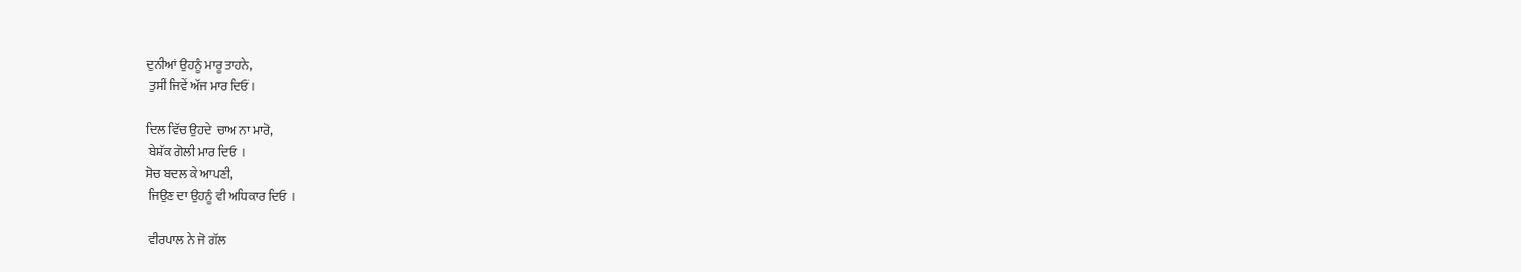ਦੁਨੀਆਂ ਉਹਨੂੰ ਮਾਰੂ ਤਾਹਨੇ,
 ਤੁਸੀਂ ਜਿਵੇਂ ਅੱਜ ਮਾਰ ਦਿਓਂ ।

ਦਿਲ ਵਿੱਚ ਉਹਦੇ  ਚਾਅ ਨਾ ਮਾਰੋ,
 ਬੇਸ਼ੱਕ ਗੋਲੀ ਮਾਰ ਦਿਓ  ।
ਸੋਚ ਬਦਲ ਕੇ ਆਪਣੀ,
 ਜਿਉਣ ਦਾ ਉਹਨੂੰ ਵੀ ਅਧਿਕਾਰ ਦਿਓ  ।

 ਵੀਰਪਾਲ ਨੇ ਜੋ ਗੱਲ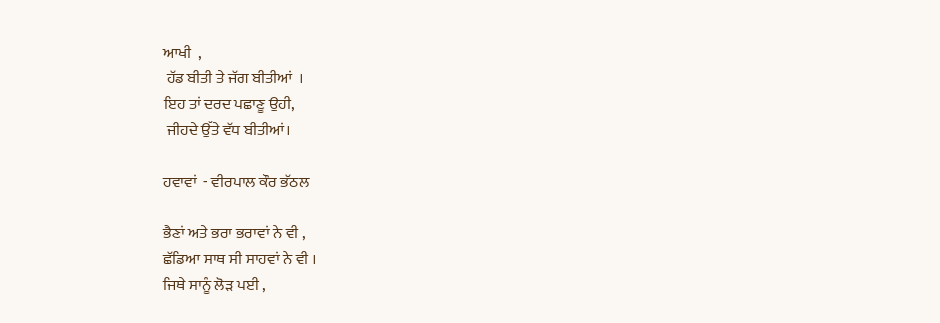ਆਖੀ  ,
 ਹੱਡ ਬੀਤੀ ਤੇ ਜੱਗ ਬੀਤੀਆਂ  ।
ਇਹ ਤਾਂ ਦਰਦ ਪਛਾਣੂ ਉਹੀ,
 ਜੀਹਦੇ ਉੱਤੇ ਵੱਧ ਬੀਤੀਆਂ।

ਹਵਾਵਾਂ  - ਵੀਰਪਾਲ ਕੌਰ ਭੱਠਲ

ਭੈਣਾਂ ਅਤੇ ਭਰਾ ਭਰਾਵਾਂ ਨੇ ਵੀ ,
ਛੱਡਿਆ ਸਾਥ ਸੀ ਸਾਹਵਾਂ ਨੇ ਵੀ ।
ਜਿਥੇ ਸਾਨੂੰ ਲੋੜ ਪਈ ,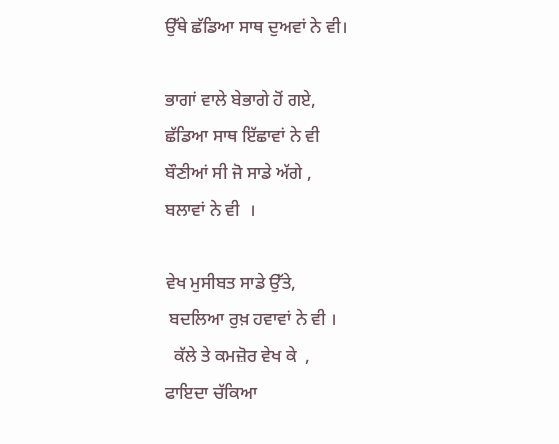ਉੱਥੇ ਛੱਡਿਆ ਸਾਥ ਦੁਅਵਾਂ ਨੇ ਵੀ।

ਭਾਗਾਂ ਵਾਲੇ ਬੇਭਾਗੇ ਹੋਂ ਗਏ,
ਛੱਡਿਆ ਸਾਥ ਇੱਛਾਵਾਂ ਨੇ ਵੀ
ਬੌਣੀਆਂ ਸੀ ਜੋ ਸਾਡੇ ਅੱਗੇ ,
ਬਲਾਵਾਂ ਨੇ ਵੀ  ।

ਵੇਖ ਮੁਸੀਬਤ ਸਾਡੇ ਉੱਤੇ,
 ਬਦਲਿਆ ਰੁਖ਼ ਹਵਾਵਾਂ ਨੇ ਵੀ ।
  ਕੱਲੇ ਤੇ ਕਮਜ਼ੋਰ ਵੇਖ ਕੇ  ,
ਫਾਇਦਾ ਚੱਕਿਆ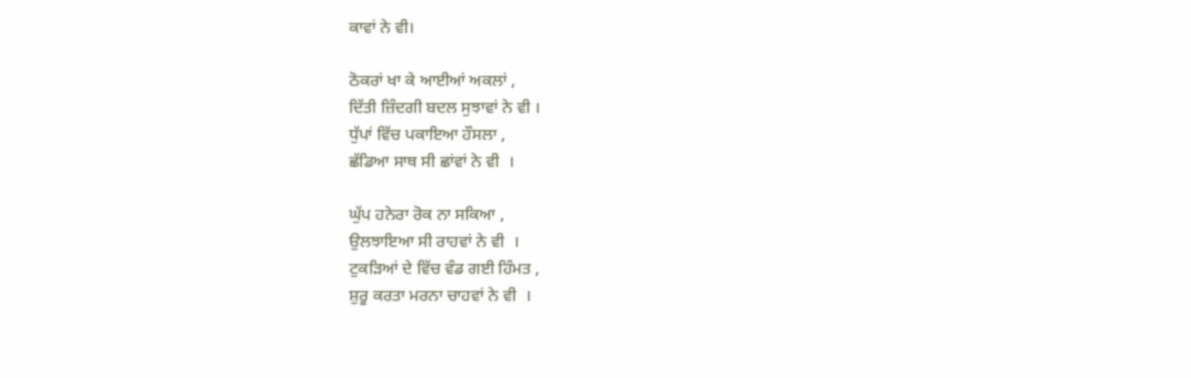ਕਾਵਾਂ ਨੇ ਵੀ।

ਠੋਕਰਾਂ ਖਾ ਕੇ ਆਈਆਂ ਅਕਲਾਂ ,
ਦਿੱਤੀ ਜ਼ਿੰਦਗੀ ਬਦਲ ਸੁਝਾਵਾਂ ਨੇ ਵੀ ।
ਧੁੱਪਾਂ ਵਿੱਚ ਪਕਾਇਆ ਹੌਸਲਾ ,
ਛੱਡਿਆ ਸਾਥ ਸੀ ਛਾਂਵਾਂ ਨੇ ਵੀ  ।

ਘੁੱਪ ਹਨੇਰਾ ਰੋਕ ਨਾ ਸਕਿਆ ,
ਉਲਝਾਇਆ ਸੀ ਰਾਹਵਾਂ ਨੇ ਵੀ  ।
ਟੁਕੜਿਆਂ ਦੇ ਵਿੱਚ ਵੰਡ ਗਈ ਹਿੰਮਤ ,
ਸ਼ੁਰੂ ਕਰਤਾ ਮਰਨਾ ਚਾਹਵਾਂ ਨੇ ਵੀ  ।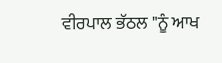ਵੀਰਪਾਲ ਭੱਠਲ "ਨੂੰ ਆਖ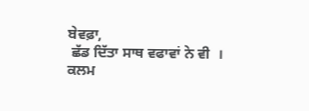ਬੇਵਫ਼ਾ,
 ਛੱਡ ਦਿੱਤਾ ਸਾਥ ਵਫਾਵਾਂ ਨੇ ਵੀ  ।
ਕਲਮ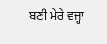ਬਣੀ ਮੇਰੇ ਵਜ੍ਹਾ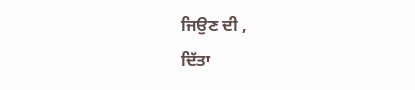ਜਿਉਣ ਦੀ ,
ਦਿੱਤਾ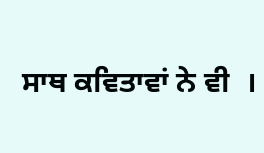ਸਾਥ ਕਵਿਤਾਵਾਂ ਨੇ ਵੀ  ।